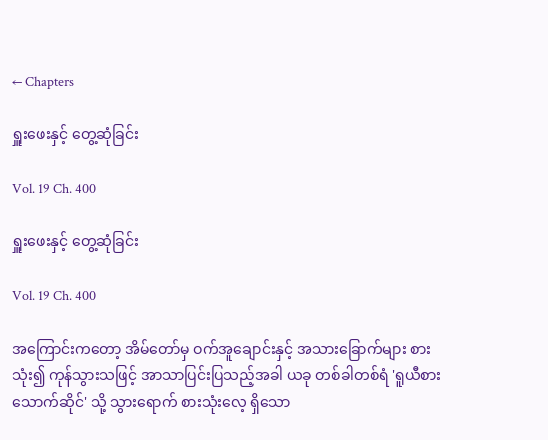← Chapters

ရှူးဖေးနှင့် တွေ့ဆုံခြင်း

Vol. 19 Ch. 400

ရှူးဖေးနှင့် တွေ့ဆုံခြင်း

Vol. 19 Ch. 400

အကြောင်းကတော့ အိမ်တော်မှ ဝက်အူချောင်းနှင့် အသားခြောက်များ စားသုံး၍ ကုန်သွားသဖြင့် အာသာပြင်းပြသည့်အခါ ယခု တစ်ခါတစ်ရံ 'ရူယီစားသောက်ဆိုင်' သို့ သွားရောက် စားသုံးလေ့ ရှိသော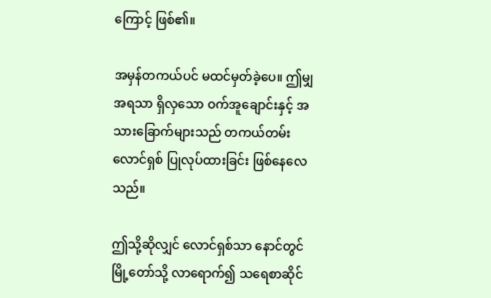ကြောင့် ဖြစ်၏။

အမှန်တကယ်ပင် မထင်မှတ်ခဲ့ပေ။ ဤမျှ အရသာ ရှိလှသော ဝက်အူချောင်းနှင့် အသားခြောက်များသည် တကယ်တမ်း လောင်ရှစ် ပြုလုပ်ထားခြင်း ဖြစ်နေလေသည်။

ဤသို့ဆိုလျှင် လောင်ရှစ်သာ နောင်တွင် မြို့တော်သို့ လာရောက်၍ သရေစာဆိုင်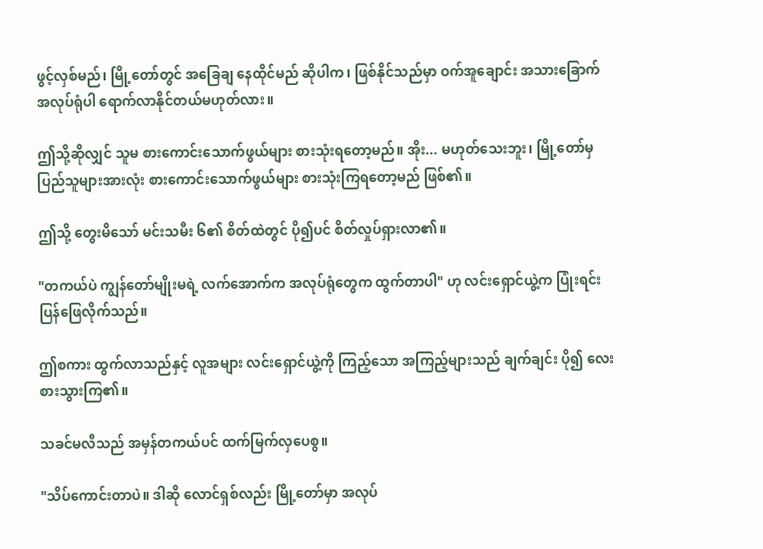ဖွင့်လှစ်မည်၊ မြို့တော်တွင် အခြေချ နေထိုင်မည် ဆိုပါက၊ ဖြစ်နိုင်သည်မှာ ဝက်အူချောင်း အသားခြောက် အလုပ်ရုံပါ ရောက်လာနိုင်တယ်မဟုတ်လား။

ဤသို့ဆိုလျှင် သူမ စားကောင်းသောက်ဖွယ်များ စားသုံးရတော့မည်။ အိုး... မဟုတ်သေးဘူး၊ မြို့တော်မှ ပြည်သူများအားလုံး စားကောင်းသောက်ဖွယ်များ စားသုံးကြရတော့မည် ဖြစ်၏။

ဤသို့ တွေးမိသော် မင်းသမီး ၆၏ စိတ်ထဲတွင် ပို၍ပင် စိတ်လှုပ်ရှားလာ၏။

"တကယ်ပဲ ကျွန်တော်မျိုးမရဲ့ လက်အောက်က အလုပ်ရုံတွေက ထွက်တာပါ" ဟု လင်းရှောင်ယွဲ့က ပြုံးရင်း ပြန်ဖြေလိုက်သည်။

ဤစကား ထွက်လာသည်နှင့် လူအများ လင်းရှောင်ယွဲ့ကို ကြည့်သော အကြည့်များသည် ချက်ချင်း ပို၍ လေးစားသွားကြ၏။

သခင်မလီသည် အမှန်တကယ်ပင် ထက်မြက်လှပေစွ။

"သိပ်ကောင်းတာပဲ။ ဒါဆို လောင်ရှစ်လည်း မြို့တော်မှာ အလုပ်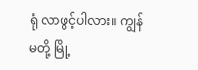ရုံ လာဖွင့်ပါလား။ ကျွန်မတို့ မြို့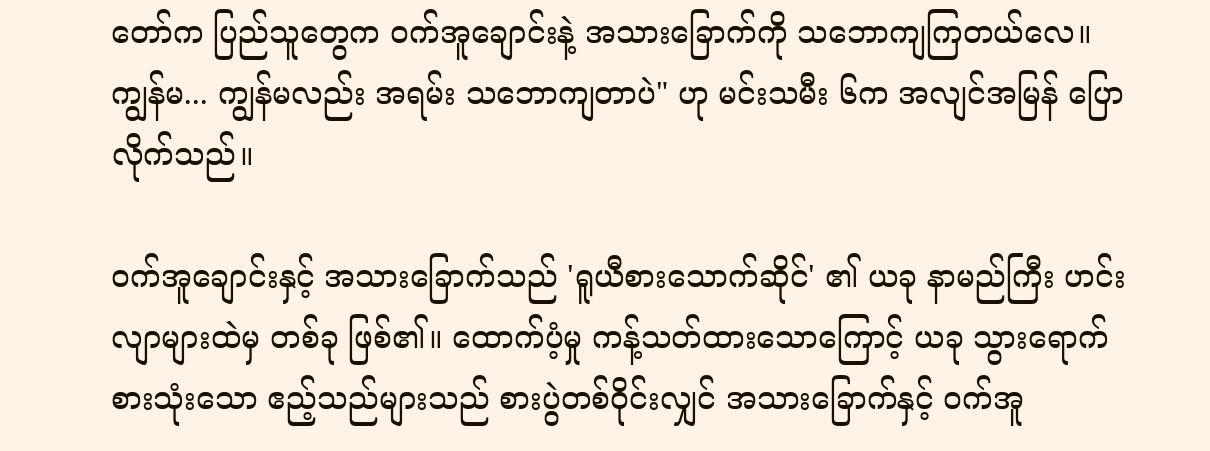တော်က ပြည်သူတွေက ဝက်အူချောင်းနဲ့ အသားခြောက်ကို သဘောကျကြတယ်လေ။ ကျွန်မ... ကျွန်မလည်း အရမ်း သဘောကျတာပဲ" ဟု မင်းသမီး ၆က အလျင်အမြန် ပြောလိုက်သည်။

ဝက်အူချောင်းနှင့် အသားခြောက်သည် 'ရူယီစားသောက်ဆိုင်' ၏ ယခု နာမည်ကြီး ဟင်းလျာများထဲမှ တစ်ခု ဖြစ်၏။ ထောက်ပံ့မှု ကန့်သတ်ထားသောကြောင့် ယခု သွားရောက် စားသုံးသော ဧည့်သည်များသည် စားပွဲတစ်ဝိုင်းလျှင် အသားခြောက်နှင့် ဝက်အူ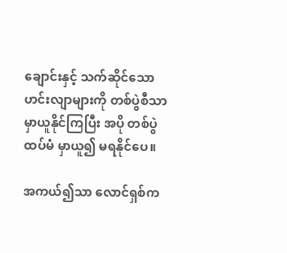ချောင်းနှင့် သက်ဆိုင်သော ဟင်းလျာများကို တစ်ပွဲစီသာ မှာယူနိုင်ကြပြီး အပို တစ်ပွဲ ထပ်မံ မှာယူ၍ မရနိုင်ပေ။

အကယ်၍သာ လောင်ရှစ်က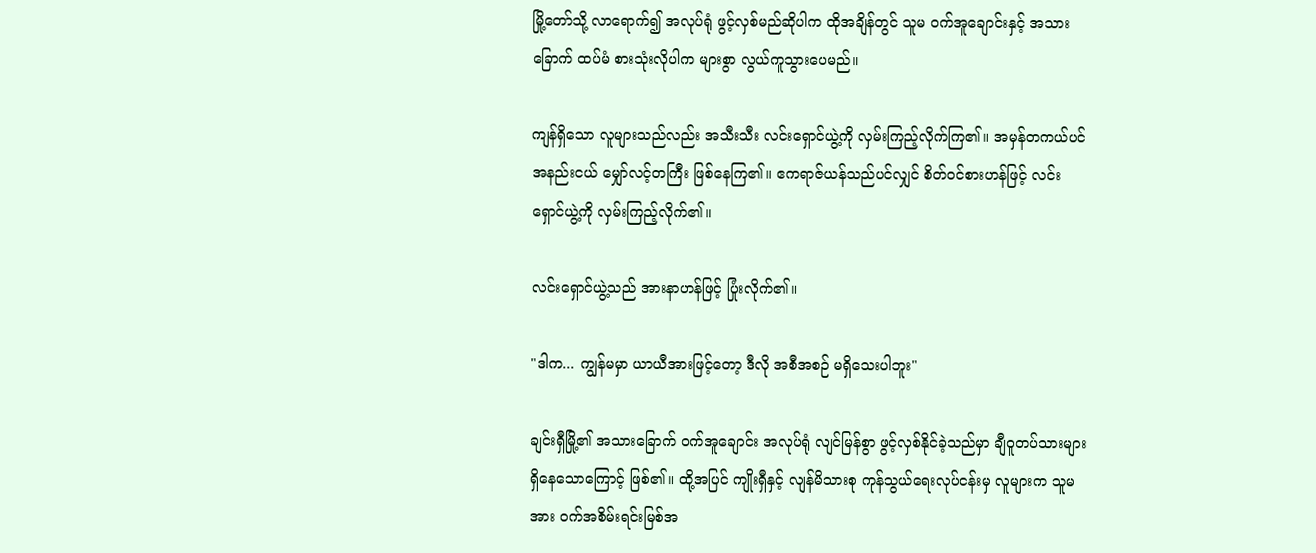မြို့တော်သို့ လာရောက်၍ အလုပ်ရုံ ဖွင့်လှစ်မည်ဆိုပါက ထိုအချိန်တွင် သူမ ဝက်အူချောင်းနှင့် အသားခြောက် ထပ်မံ စားသုံးလိုပါက များစွာ လွယ်ကူသွားပေမည်။

ကျန်ရှိသော လူများသည်လည်း အသီးသီး လင်းရှောင်ယွဲ့ကို လှမ်းကြည့်လိုက်ကြ၏။ အမှန်တကယ်ပင် အနည်းငယ် မျှော်လင့်တကြီး ဖြစ်နေကြ၏။ ဧကရာဇ်ယန်သည်ပင်လျှင် စိတ်ဝင်စားဟန်ဖြင့် လင်းရှောင်ယွဲ့ကို လှမ်းကြည့်လိုက်၏။

လင်းရှောင်ယွဲ့သည် အားနာဟန်ဖြင့် ပြုံးလိုက်၏။

"ဒါက... ကျွန်မမှာ ယာယီအားဖြင့်တော့ ဒီလို အစီအစဉ် မရှိသေးပါဘူး"

ချင်းရှီမြို့၏ အသားခြောက် ဝက်အူချောင်း အလုပ်ရုံ လျင်မြန်စွာ ဖွင့်လှစ်နိုင်ခဲ့သည်မှာ ချီဝူတပ်သားများ ရှိနေသောကြောင့် ဖြစ်၏။ ထို့အပြင် ကျိုးရှီနှင့် လျန်မိသားစု ကုန်သွယ်ရေးလုပ်ငန်းမှ လူများက သူမအား ဝက်အစိမ်းရင်းမြစ်အ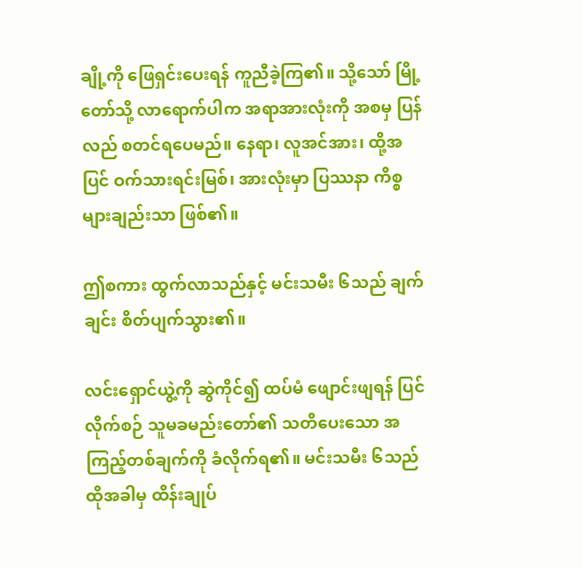ချို့ကို ဖြေရှင်းပေးရန် ကူညီခဲ့ကြ၏။ သို့သော် မြို့တော်သို့ လာရောက်ပါက အရာအားလုံးကို အစမှ ပြန်လည် စတင်ရပေမည်။ နေရာ၊ လူအင်အား၊ ထို့အပြင် ဝက်သားရင်းမြစ်၊ အားလုံးမှာ ပြဿနာ ကိစ္စများချည်းသာ ဖြစ်၏။

ဤစကား ထွက်လာသည်နှင့် မင်းသမီး ၆သည် ချက်ချင်း စိတ်ပျက်သွား၏။

လင်းရှောင်ယွဲ့ကို ဆွဲကိုင်၍ ထပ်မံ ဖျောင်းဖျရန် ပြင်လိုက်စဉ် သူမခမည်းတော်၏ သတိပေးသော အကြည့်တစ်ချက်ကို ခံလိုက်ရ၏။ မင်းသမီး ၆သည် ထိုအခါမှ ထိန်းချုပ်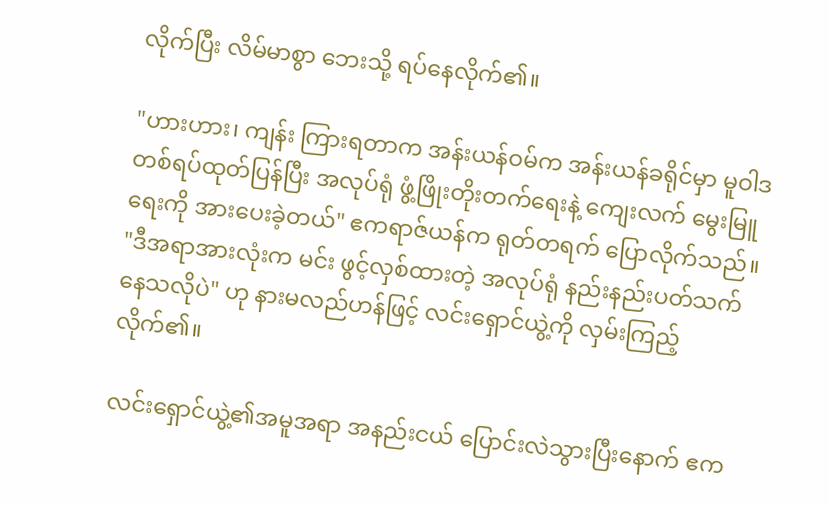လိုက်ပြီး လိမ်မာစွာ ဘေးသို့ ရပ်နေလိုက်၏။

"ဟားဟား၊ ကျန်း ကြားရတာက အန်းယန်ဝမ်က အန်းယန်ခရိုင်မှာ မူဝါဒတစ်ရပ်ထုတ်ပြန်ပြီး အလုပ်ရုံ ဖွံ့ဖြိုးတိုးတက်ရေးနဲ့ ကျေးလက် မွေးမြူရေးကို အားပေးခဲ့တယ်" ဧကရာဇ်ယန်က ရုတ်တရက် ပြောလိုက်သည်။ "ဒီအရာအားလုံးက မင်း ဖွင့်လှစ်ထားတဲ့ အလုပ်ရုံ နည်းနည်းပတ်သက်နေသလိုပဲ" ဟု နားမလည်ဟန်ဖြင့် လင်းရှောင်ယွဲ့ကို လှမ်းကြည့်လိုက်၏။

လင်းရှောင်ယွဲ့၏အမူအရာ အနည်းငယ် ပြောင်းလဲသွားပြီးနောက် ဧက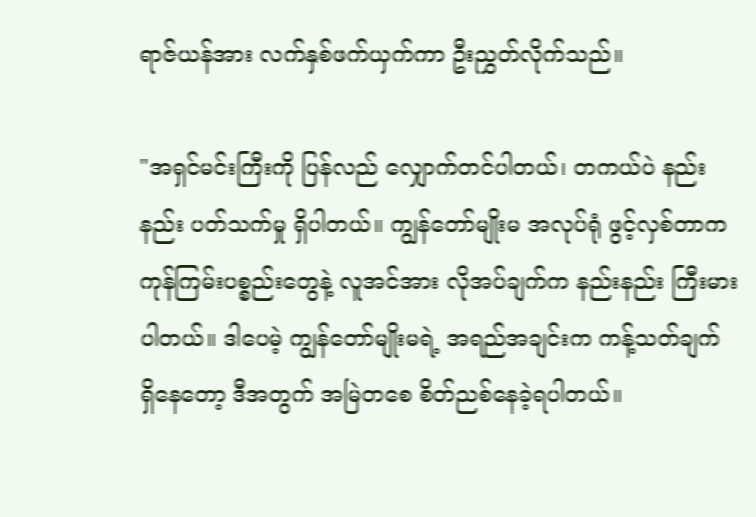ရာဇ်ယန်အား လက်နှစ်ဖက်ယှက်ကာ ဦးညွှတ်လိုက်သည်။

"အရှင်မင်းကြီးကို ပြန်လည် လျှောက်တင်ပါတယ်၊ တကယ်ပဲ နည်းနည်း ပတ်သက်မှု ရှိပါတယ်။ ကျွန်တော်မျိုးမ အလုပ်ရုံ ဖွင့်လှစ်တာက ကုန်ကြမ်းပစ္စည်းတွေနဲ့ လူအင်အား လိုအပ်ချက်က နည်းနည်း ကြီးမားပါတယ်။ ဒါပေမဲ့ ကျွန်တော်မျိုးမရဲ့ အရည်အချင်းက ကန့်သတ်ချက် ရှိနေတော့ ဒီအတွက် အမြဲတစေ စိတ်ညစ်နေခဲ့ရပါတယ်။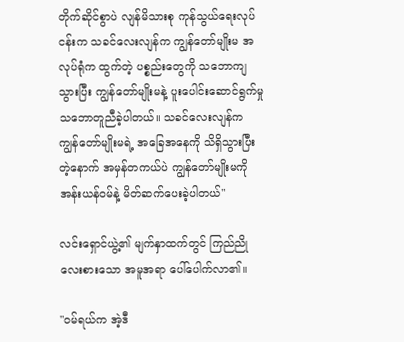တိုက်ဆိုင်စွာပဲ လျန်မိသားစု ကုန်သွယ်ရေးလုပ်ငန်းက သခင်လေးလျန်က ကျွန်တော်မျိုးမ အလုပ်ရုံက ထွက်တဲ့ ပစ္စည်းတွေကို သဘောကျသွားပြီး ကျွန်တော်မျိုးမနဲ့ ပူးပေါင်းဆောင်ရွက်မှု သဘောတူညီခဲ့ပါတယ်။ သခင်လေးလျန်က ကျွန်တော်မျိုးမရဲ့ အခြေအနေကို သိရှိသွားပြီးတဲ့နောက် အမှန်တကယ်ပဲ ကျွန်တော်မျိုးမကို အန်းယန်ဝမ်နဲ့ မိတ်ဆက်ပေးခဲ့ပါတယ်"

လင်းရှောင်ယွဲ့၏ မျက်နှာထက်တွင် ကြည်ညို လေးစားသော အမူအရာ ပေါ်ပေါက်လာ၏။

"ဝမ်ရယ်က အဲ့ဒီ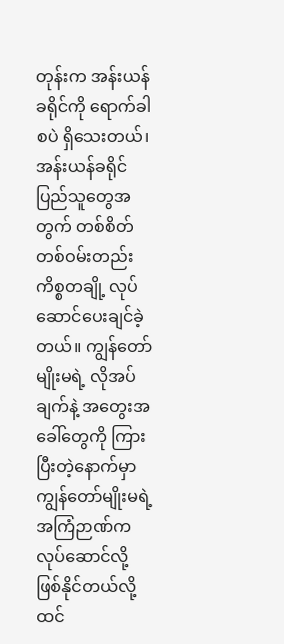တုန်းက အန်းယန်ခရိုင်ကို ရောက်ခါစပဲ ရှိသေးတယ်၊ အန်းယန်ခရိုင် ပြည်သူတွေအတွက် တစ်စိတ်တစ်ဝမ်းတည်း ကိစ္စတချို့ လုပ်ဆောင်ပေးချင်ခဲ့တယ်။ ကျွန်တော်မျိုးမရဲ့ လိုအပ်ချက်နဲ့ အတွေးအခေါ်တွေကို ကြားပြီးတဲ့နောက်မှာ ကျွန်တော်မျိုးမရဲ့ အကြံဉာဏ်က လုပ်ဆောင်လို့ ဖြစ်နိုင်တယ်လို့ ထင်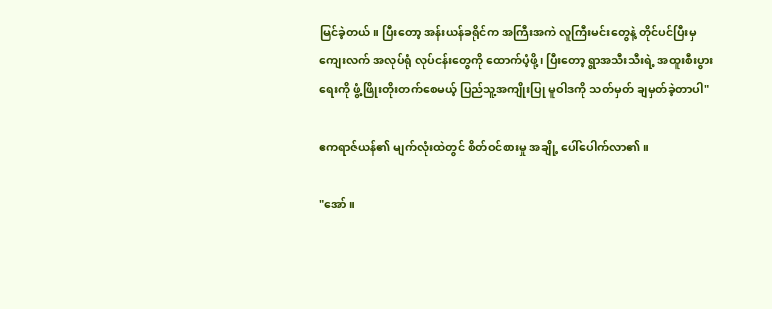မြင်ခဲ့တယ်။ ပြီးတော့ အန်းယန်ခရိုင်က အကြီးအကဲ လူကြီးမင်းတွေနဲ့ တိုင်ပင်ပြီးမှ ကျေးလက် အလုပ်ရုံ လုပ်ငန်းတွေကို ထောက်ပံ့ဖို့၊ ပြီးတော့ ရွာအသီးသီးရဲ့ အထူးစီးပွားရေးကို ဖွံ့ဖြိုးတိုးတက်စေမယ့် ပြည်သူ့အကျိုးပြု မူဝါဒကို သတ်မှတ် ချမှတ်ခဲ့တာပါ"

ဧကရာဇ်ယန်၏ မျက်လုံးထဲတွင် စိတ်ဝင်စားမှု အချို့ ပေါ်ပေါက်လာ၏။

"အော်။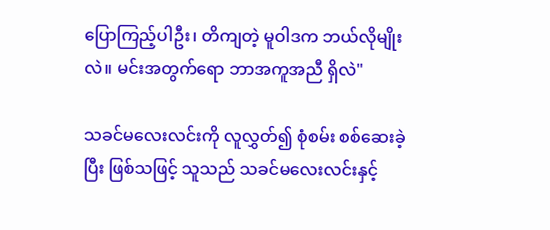ပြောကြည့်ပါဦး၊ တိကျတဲ့ မူဝါဒက ဘယ်လိုမျိုးလဲ။ မင်းအတွက်ရော ဘာအကူအညီ ရှိလဲ"

သခင်မလေးလင်းကို လူလွှတ်၍ စုံစမ်း စစ်ဆေးခဲ့ပြီး ဖြစ်သဖြင့် သူသည် သခင်မလေးလင်းနှင့်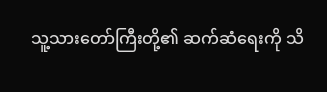သူ့သားတော်ကြီးတို့၏ ဆက်ဆံရေးကို သိ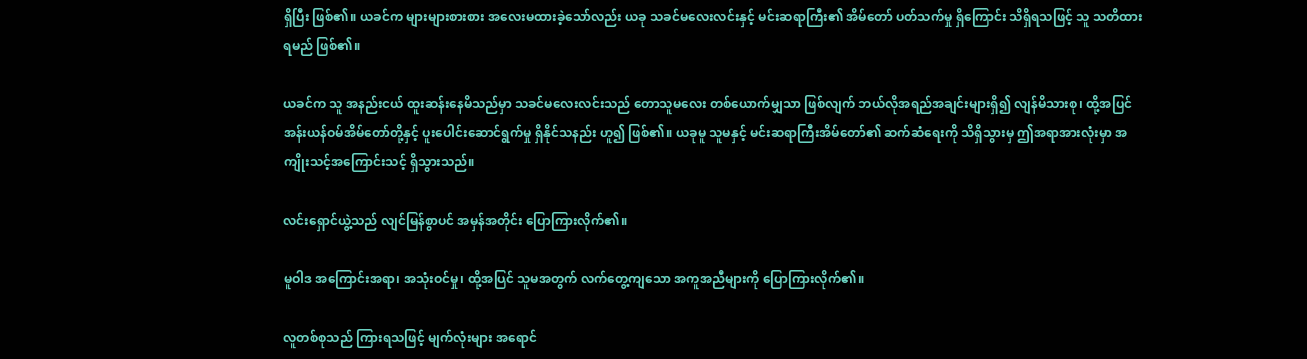ရှိပြီး ဖြစ်၏။ ယခင်က များများစားစား အလေးမထားခဲ့သော်လည်း ယခု သခင်မလေးလင်းနှင့် မင်းဆရာကြီး၏ အိမ်တော် ပတ်သက်မှု ရှိကြောင်း သိရှိရသဖြင့် သူ သတိထားရမည် ဖြစ်၏။

ယခင်က သူ အနည်းငယ် ထူးဆန်းနေမိသည်မှာ သခင်မလေးလင်းသည် တောသူမလေး တစ်ယောက်မျှသာ ဖြစ်လျက် ဘယ်လိုအရည်အချင်းများရှိ၍ လျန်မိသားစု၊ ထို့အပြင် အန်းယန်ဝမ်အိမ်တော်တို့နှင့် ပူးပေါင်းဆောင်ရွက်မှု ရှိနိုင်သနည်း ဟူ၍ ဖြစ်၏။ ယခုမူ သူမနှင့် မင်းဆရာကြီးအိမ်တော်၏ ဆက်ဆံရေးကို သိရှိသွားမှ ဤအရာအားလုံးမှာ အကျိုးသင့်အကြောင်းသင့် ရှိသွားသည်။

လင်းရှောင်ယွဲ့သည် လျင်မြန်စွာပင် အမှန်အတိုင်း ပြောကြားလိုက်၏။

မူဝါဒ အကြောင်းအရာ၊ အသုံးဝင်မှု၊ ထို့အပြင် သူမအတွက် လက်တွေ့ကျသော အကူအညီများကို ပြောကြားလိုက်၏။

လူတစ်စုသည် ကြားရသဖြင့် မျက်လုံးများ အရောင်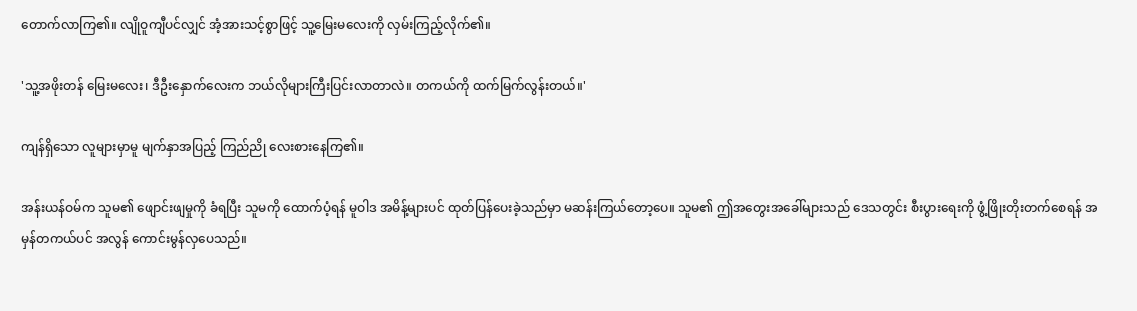တောက်လာကြ၏။ လျိုဝူကျီပင်လျှင် အံ့အားသင့်စွာဖြင့် သူ့မြေးမလေးကို လှမ်းကြည့်လိုက်၏။

'သူ့အဖိုးတန် မြေးမလေး၊ ဒီဦးနှောက်လေးက ဘယ်လိုများကြီးပြင်းလာတာလဲ။ တကယ်ကို ထက်မြက်လွန်းတယ်။'

ကျန်ရှိသော လူများမှာမူ မျက်နှာအပြည့် ကြည်ညို လေးစားနေကြ၏။

အန်းယန်ဝမ်က သူမ၏ ဖျောင်းဖျမှုကို ခံရပြီး သူမကို ထောက်ပံ့ရန် မူဝါဒ အမိန့်များပင် ထုတ်ပြန်ပေးခဲ့သည်မှာ မဆန်းကြယ်တော့ပေ။ သူမ၏ ဤအတွေးအခေါ်များသည် ဒေသတွင်း စီးပွားရေးကို ဖွံ့ဖြိုးတိုးတက်စေရန် အမှန်တကယ်ပင် အလွန် ကောင်းမွန်လှပေသည်။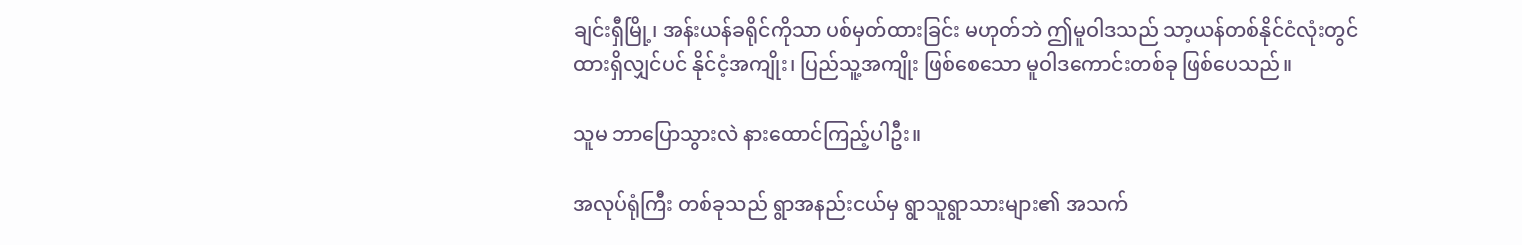ချင်းရှီမြို့၊ အန်းယန်ခရိုင်ကိုသာ ပစ်မှတ်ထားခြင်း မဟုတ်ဘဲ ဤမူဝါဒသည် သာ့ယန်တစ်နိုင်ငံလုံးတွင် ထားရှိလျှင်ပင် နိုင်ငံ့အကျိုး၊ ပြည်သူ့အကျိုး ဖြစ်စေသော မူဝါဒကောင်းတစ်ခု ဖြစ်ပေသည်။

သူမ ဘာပြောသွားလဲ နားထောင်ကြည့်ပါဦး။

အလုပ်ရုံကြီး တစ်ခုသည် ရွာအနည်းငယ်မှ ရွာသူရွာသားများ၏ အသက်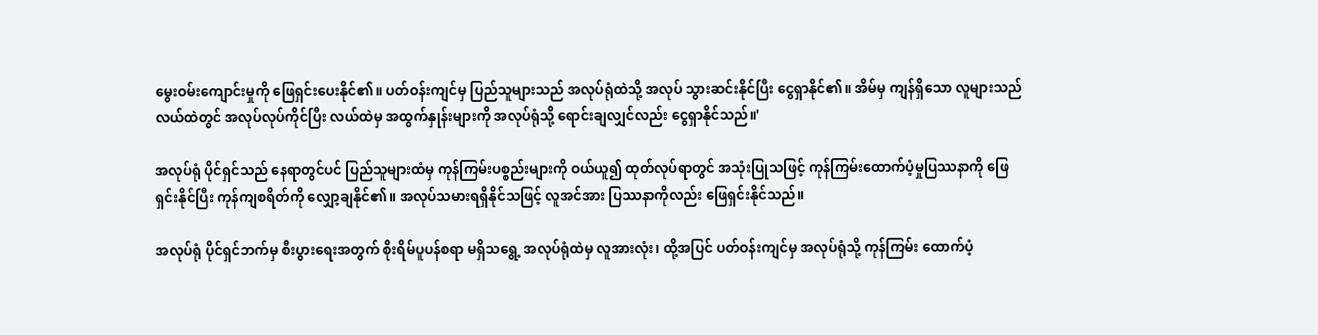မွေးဝမ်းကျောင်းမှုကို ဖြေရှင်းပေးနိုင်၏။ ပတ်ဝန်းကျင်မှ ပြည်သူများသည် အလုပ်ရုံထဲသို့ အလုပ် သွားဆင်းနိုင်ပြီး ငွေရှာနိုင်၏။ အိမ်မှ ကျန်ရှိသော လူများသည် လယ်ထဲတွင် အလုပ်လုပ်ကိုင်ပြီး လယ်ထဲမှ အထွက်နှုန်းများကို အလုပ်ရုံသို့ ရောင်းချလျှင်လည်း ငွေရှာနိုင်သည်။'

အလုပ်ရုံ ပိုင်ရှင်သည် နေရာတွင်ပင် ပြည်သူများထံမှ ကုန်ကြမ်းပစ္စည်းများကို ဝယ်ယူ၍ ထုတ်လုပ်ရာတွင် အသုံးပြုသဖြင့် ကုန်ကြမ်းထောက်ပံ့မှုပြဿနာကို ဖြေရှင်းနိုင်ပြီး ကုန်ကျစရိတ်ကို လျှော့ချနိုင်၏။ အလုပ်သမားရရှိနိုင်သဖြင့် လူအင်အား ပြဿနာကိုလည်း ဖြေရှင်းနိုင်သည်။

အလုပ်ရုံ ပိုင်ရှင်ဘက်မှ စီးပွားရေးအတွက် စိုးရိမ်ပူပန်စရာ မရှိသရွေ့ အလုပ်ရုံထဲမှ လူအားလုံး၊ ထို့အပြင် ပတ်ဝန်းကျင်မှ အလုပ်ရုံသို့ ကုန်ကြမ်း ထောက်ပံ့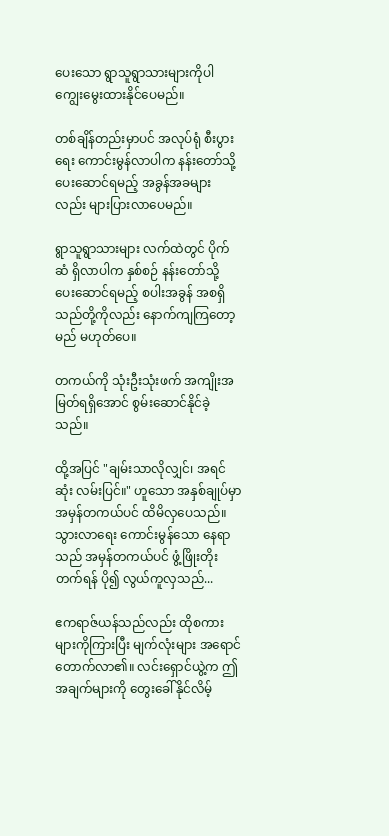ပေးသော ရွာသူရွာသားများကိုပါ ကျွေးမွေးထားနိုင်ပေမည်။

တစ်ချိန်တည်းမှာပင် အလုပ်ရုံ စီးပွားရေး ကောင်းမွန်လာပါက နန်းတော်သို့ ပေးဆောင်ရမည့် အခွန်အခများလည်း များပြားလာပေမည်။

ရွာသူရွာသားများ လက်ထဲတွင် ပိုက်ဆံ ရှိလာပါက နှစ်စဉ် နန်းတော်သို့ ပေးဆောင်ရမည့် စပါးအခွန် အစရှိသည်တို့ကိုလည်း နောက်ကျကြတော့မည် မဟုတ်ပေ။

တကယ်ကို သုံးဦးသုံးဖက် အကျိုးအမြတ်ရရှိအောင် စွမ်းဆောင်နိုင်ခဲ့သည်။

ထို့အပြင် "ချမ်းသာလိုလျှင်၊ အရင်ဆုံး လမ်းပြင်။" ဟူသော အနှစ်ချုပ်မှာ အမှန်တကယ်ပင် ထိမိလှပေသည်။ သွားလာရေး ကောင်းမွန်သော နေရာသည် အမှန်တကယ်ပင် ဖွံ့ဖြိုးတိုးတက်ရန် ပို၍ လွယ်ကူလှသည်...

ဧကရာဇ်ယန်သည်လည်း ထိုစကားများကိုကြားပြီး မျက်လုံးများ အရောင်တောက်လာ၏။ လင်းရှောင်ယွဲ့က ဤအချက်များကို တွေးခေါ်နိုင်လိမ့်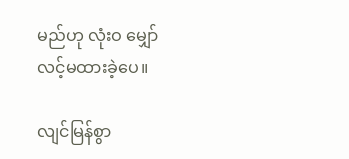မည်ဟု လုံးဝ မျှော်လင့်မထားခဲ့ပေ။

လျင်မြန်စွာ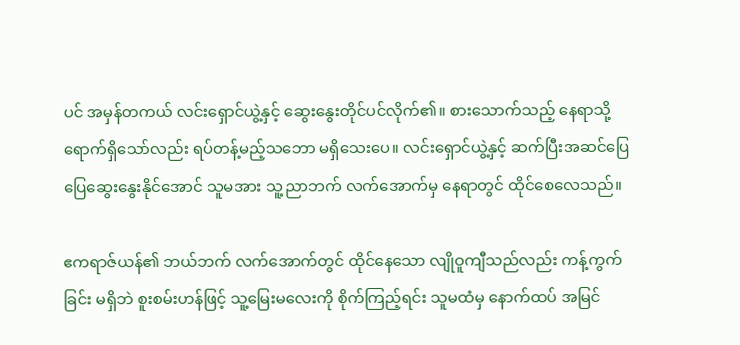ပင် အမှန်တကယ် လင်းရှောင်ယွဲ့နှင့် ဆွေးနွေးတိုင်ပင်လိုက်၏။ စားသောက်သည့် နေရာသို့ ရောက်ရှိသော်လည်း ရပ်တန့်မည့်သဘော မရှိသေးပေ။ လင်းရှောင်ယွဲ့နှင့် ဆက်ပြီးအဆင်ပြေပြေဆွေးနွေးနိုင်အောင် သူမအား သူ့ညာဘက် လက်အောက်မှ နေရာတွင် ထိုင်စေလေသည်။

ဧကရာဇ်ယန်၏ ဘယ်ဘက် လက်အောက်တွင် ထိုင်နေသော လျိုဝူကျီသည်လည်း ကန့်ကွက်ခြင်း မရှိဘဲ စူးစမ်းဟန်ဖြင့် သူ့မြေးမလေးကို စိုက်ကြည့်ရင်း သူမထံမှ နောက်ထပ် အမြင်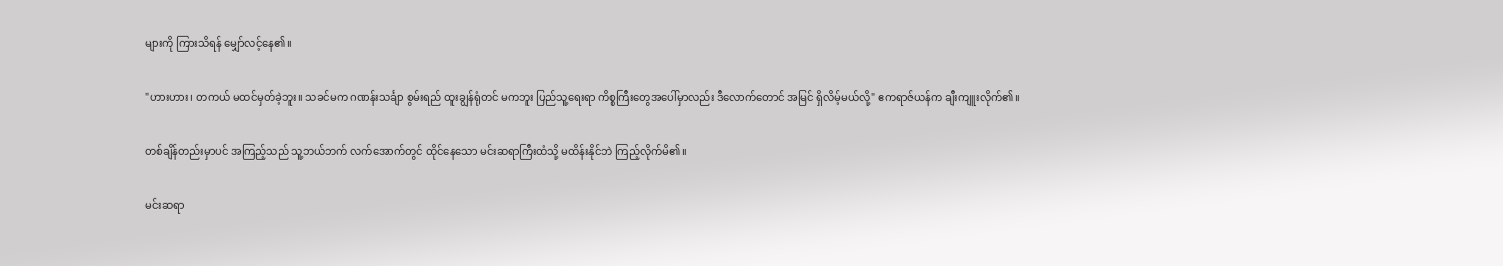များကို ကြားသိရန် မျှော်လင့်နေ၏။

"ဟားဟား၊ တကယ် မထင်မှတ်ခဲ့ဘူး။ သခင်မက ဂဏန်းသင်္ချာ စွမ်းရည် ထူးချွန်ရုံတင် မကဘူး ပြည်သူ့ရေးရာ ကိစ္စကြီးတွေအပေါ်မှာလည်း ဒီလောက်တောင် အမြင် ရှိလိမ့်မယ်လို့" ဧကရာဇ်ယန်က ချီးကျူးလိုက်၏။

တစ်ချိန်တည်းမှာပင် အကြည့်သည် သူ့ဘယ်ဘက် လက်အောက်တွင် ထိုင်နေသော မင်းဆရာကြီးထံသို့ မထိန်းနိုင်ဘဲ ကြည့်လိုက်မိ၏။

မင်းဆရာ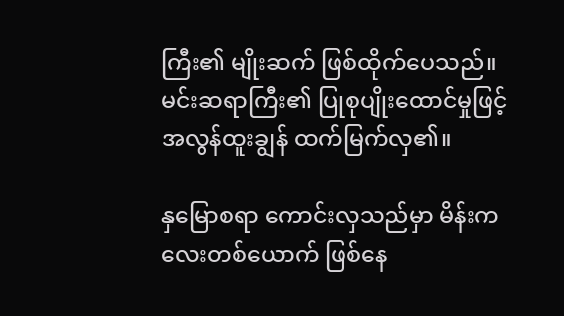ကြီး၏ မျိုးဆက် ဖြစ်ထိုက်ပေသည်။ မင်းဆရာကြီး၏ ပြုစုပျိုးထောင်မှုဖြင့် အလွန်ထူးချွန် ထက်မြက်လှ၏။

နှမြောစရာ ကောင်းလှသည်မှာ မိန်းကလေးတစ်ယောက် ဖြစ်နေ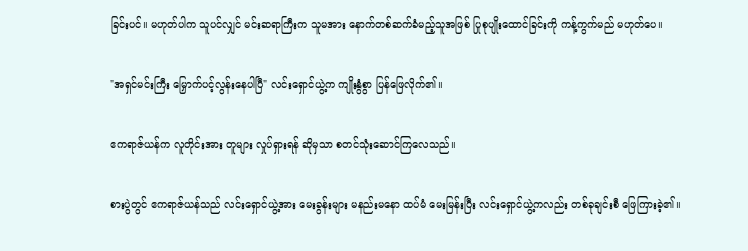ခြင်းပင်။ မဟုတ်ပါက သူပင်လျှင် မင်းဆရာကြီးက သူမအား နောက်တစ်ဆက်ခံမည့်သူအဖြစ် ပြုစုပျိုးထောင်ခြင်းကို ကန့်ကွက်မည် မဟုတ်ပေ။

"အရှင်မင်းကြီး မြှောက်ပင့်လွန်းနေပါပြီ" လင်းရှောင်ယွဲ့က ကျိုးနွံစွာ ပြန်ဖြေလိုက်၏။

ဧကရာဇ်ယန်က လူတိုင်းအား တူများ လှုပ်ရှားရန် ဆိုမှသာ စတင်သုံးဆောင်ကြလေသည်။

စားပွဲတွင် ဧကရာဇ်ယန်သည် လင်းရှောင်ယွဲ့အား မေးခွန်းများ မနည်းမနော ထပ်မံ မေးမြန်းပြီး လင်းရှောင်ယွဲ့ကလည်း တစ်ခုချင်းစီ ဖြေကြားခဲ့၏။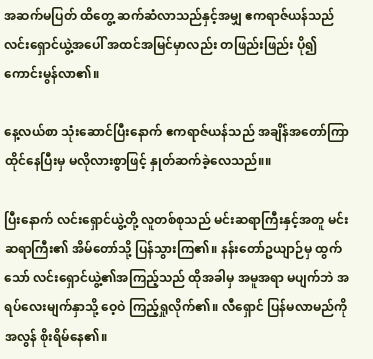အဆက်မပြတ် ထိတွေ့ ဆက်ဆံလာသည်နှင့်အမျှ ဧကရာဇ်ယန်သည် လင်းရှောင်ယွဲ့အပေါ် အထင်အမြင်မှာလည်း တဖြည်းဖြည်း ပို၍ ကောင်းမွန်လာ၏။

နေ့လယ်စာ သုံးဆောင်ပြီးနောက် ဧကရာဇ်ယန်သည် အချိန်အတော်ကြာ ထိုင်နေပြီးမှ မလိုလားစွာဖြင့် နှုတ်ဆက်ခဲ့လေသည်။။

ပြီးနောက် လင်းရှောင်ယွဲ့တို့ လူတစ်စုသည် မင်းဆရာကြီးနှင့်အတူ မင်းဆရာကြီး၏ အိမ်တော်သို့ ပြန်သွားကြ၏။ နန်းတော်ဥယျာဉ်မှ ထွက်သော် လင်းရှောင်ယွဲ့၏အကြည့်သည် ထိုအခါမှ အမူအရာ မပျက်ဘဲ အရပ်လေးမျက်နှာသို့ ဝေ့ဝဲ ကြည့်ရှုလိုက်၏။ လီရှောင် ပြန်မလာမည်ကို အလွန် စိုးရိမ်နေ၏။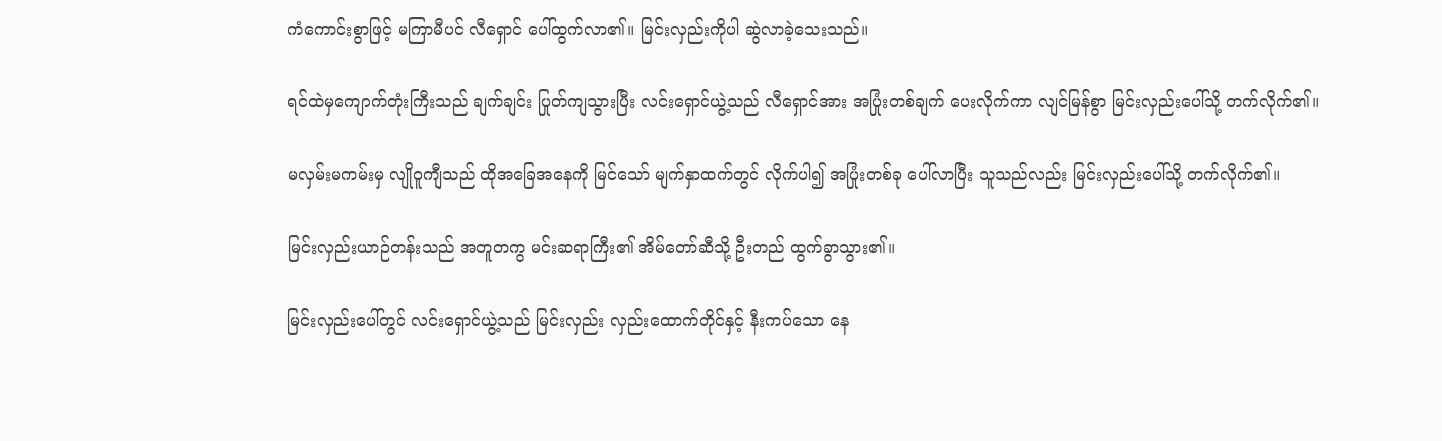ကံကောင်းစွာဖြင့် မကြာမီပင် လီရှောင် ပေါ်ထွက်လာ၏။ မြင်းလှည်းကိုပါ ဆွဲလာခဲ့သေးသည်။

ရင်ထဲမှကျောက်တုံးကြီးသည် ချက်ချင်း ပြုတ်ကျသွားပြီး လင်းရှောင်ယွဲ့သည် လီရှောင်အား အပြုံးတစ်ချက် ပေးလိုက်ကာ လျင်မြန်စွာ မြင်းလှည်းပေါ်သို့ တက်လိုက်၏။

မလှမ်းမကမ်းမှ လျိုဝူကျီသည် ထိုအခြေအနေကို မြင်သော် မျက်နှာထက်တွင် လိုက်ပါ၍ အပြုံးတစ်ခု ပေါ်လာပြီး သူသည်လည်း မြင်းလှည်းပေါ်သို့ တက်လိုက်၏။

မြင်းလှည်းယာဉ်တန်းသည် အတူတကွ မင်းဆရာကြီး၏ အိမ်တော်ဆီသို့ ဦးတည် ထွက်ခွာသွား၏။

မြင်းလှည်းပေါ်တွင် လင်းရှောင်ယွဲ့သည် မြင်းလှည်း လှည်းထောက်တိုင်နှင့် နီးကပ်သော နေ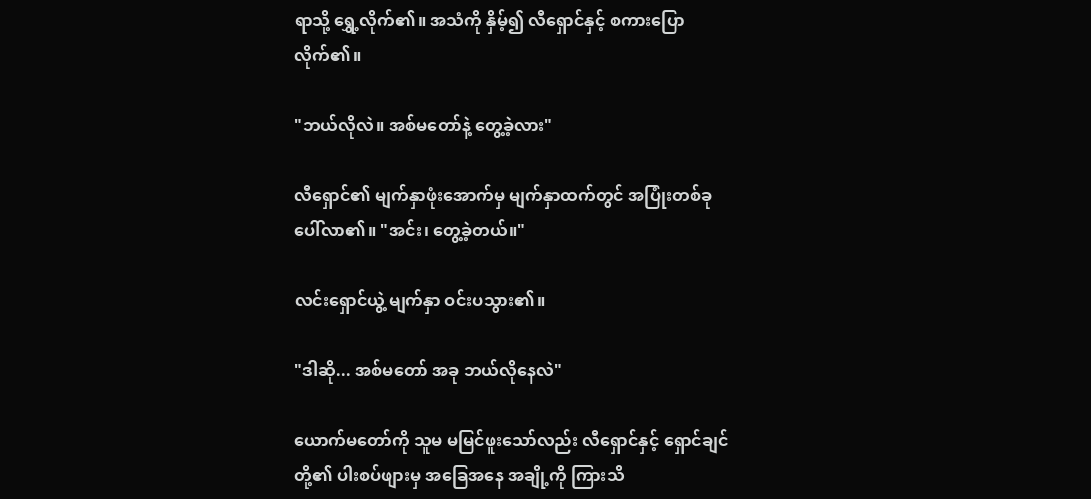ရာသို့ ရွှေ့လိုက်၏။ အသံကို နှိမ့်၍ လီရှောင်နှင့် စကားပြောလိုက်၏။

"ဘယ်လိုလဲ။ အစ်မတော်နဲ့ တွေ့ခဲ့လား"

လီရှောင်၏ မျက်နှာဖုံးအောက်မှ မျက်နှာထက်တွင် အပြုံးတစ်ခု ပေါ်လာ၏။ "အင်း၊ တွေ့ခဲ့တယ်။"

လင်းရှောင်ယွဲ့ မျက်နှာ ဝင်းပသွား၏။

"ဒါဆို... အစ်မတော် အခု ဘယ်လိုနေလဲ"

ယောက်မတော်ကို သူမ မမြင်ဖူးသော်လည်း လီရှောင်နှင့် ရှောင်ချင်တို့၏ ပါးစပ်ဖျားမှ အခြေအနေ အချို့ကို ကြားသိ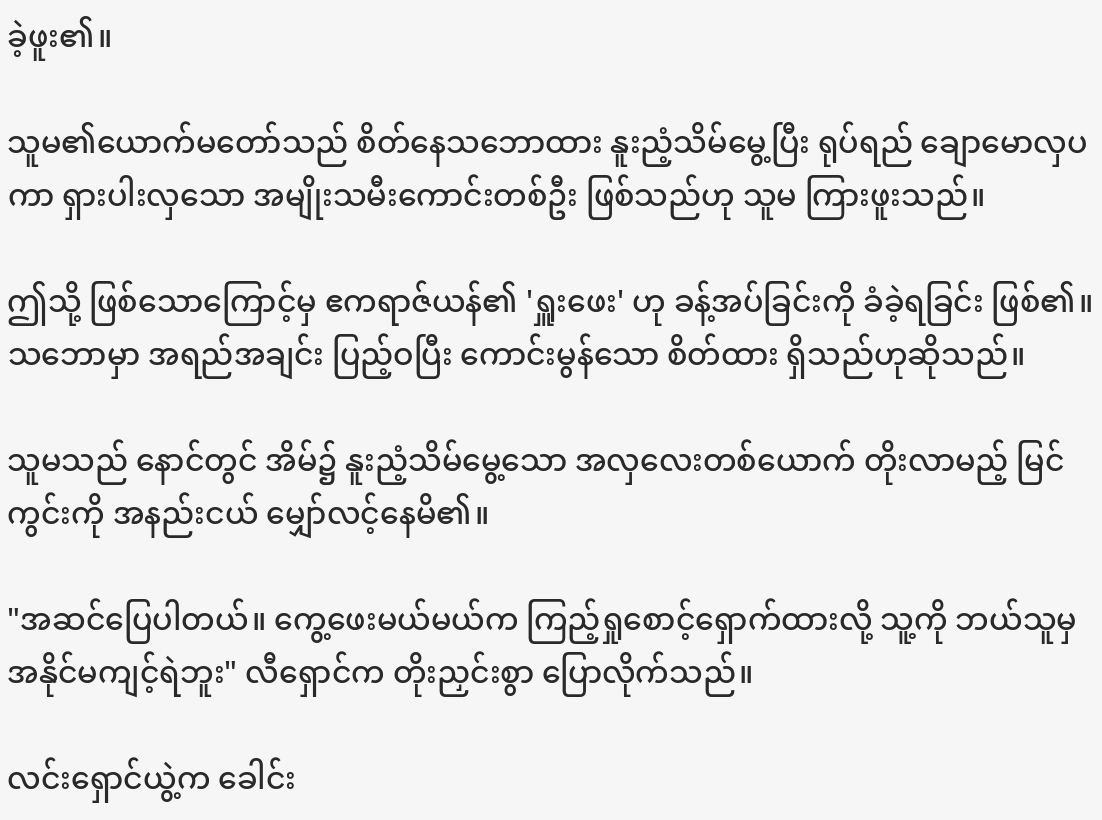ခဲ့ဖူး၏။

သူမ၏ယောက်မတော်သည် စိတ်နေသဘောထား နူးညံ့သိမ်မွေ့ပြီး ရုပ်ရည် ချောမောလှပကာ ရှားပါးလှသော အမျိုးသမီးကောင်းတစ်ဦး ဖြစ်သည်ဟု သူမ ကြားဖူးသည်။

ဤသို့ ဖြစ်သောကြောင့်မှ ဧကရာဇ်ယန်၏ 'ရှူးဖေး' ဟု ခန့်အပ်ခြင်းကို ခံခဲ့ရခြင်း ဖြစ်၏။ သဘောမှာ အရည်အချင်း ပြည့်ဝပြီး ကောင်းမွန်သော စိတ်ထား ရှိသည်ဟုဆိုသည်။

သူမသည် နောင်တွင် အိမ်၌ နူးညံ့သိမ်မွေ့သော အလှလေးတစ်ယောက် တိုးလာမည့် မြင်ကွင်းကို အနည်းငယ် မျှော်လင့်နေမိ၏။

"အဆင်ပြေပါတယ်။ ကွေ့ဖေးမယ်မယ်က ကြည့်ရှုစောင့်ရှောက်ထားလို့ သူ့ကို ဘယ်သူမှ အနိုင်မကျင့်ရဲဘူး" လီရှောင်က တိုးညှင်းစွာ ပြောလိုက်သည်။

လင်းရှောင်ယွဲ့က ခေါင်း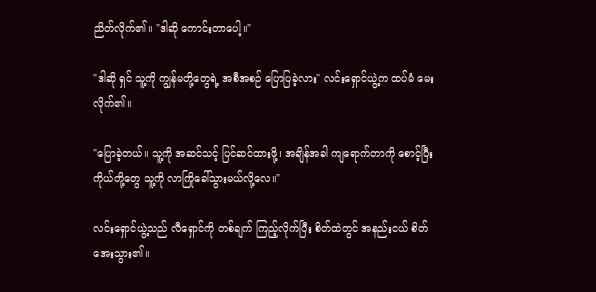ညိတ်လိုက်၏။ "ဒါဆို ကောင်းတာပေါ့။"

"ဒါဆို ရှင် သူ့ကို ကျွန်မတို့တွေရဲ့ အစီအစဉ် ပြောပြခဲ့လား" လင်းရှောင်ယွဲ့က ထပ်မံ မေးလိုက်၏။

"ပြောခဲ့တယ်။ သူ့ကို အဆင်သင့် ပြင်ဆင်ထားဖို့၊ အချိန်အခါ ကျရောက်တာကို စောင့်ပြီး ကိုယ်တို့တွေ သူ့ကို လာကြိုခေါ်သွားမယ်လို့လေ။"

လင်းရှောင်ယွဲ့သည် လီရှောင်ကို တစ်ချက် ကြည့်လိုက်ပြီး စိတ်ထဲတွင် အနည်းငယ် စိတ်အေးသွား၏။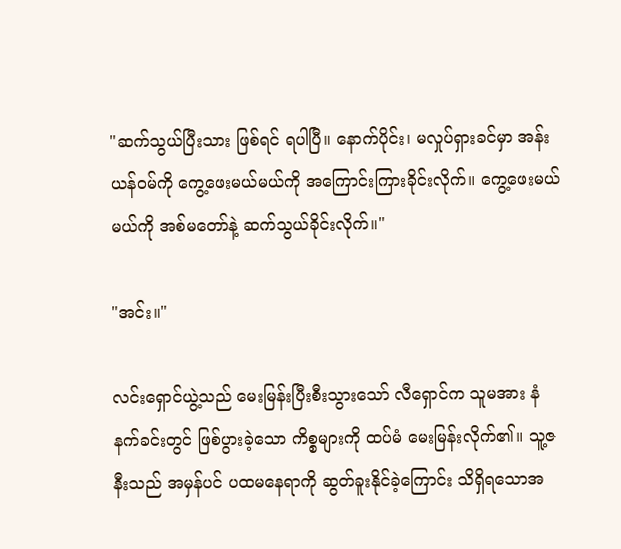"ဆက်သွယ်ပြီးသား ဖြစ်ရင် ရပါပြီ။ နောက်ပိုင်း၊ မလှုပ်ရှားခင်မှာ အန်းယန်ဝမ်ကို ကွေ့ဖေးမယ်မယ်ကို အကြောင်းကြားခိုင်းလိုက်။ ကွေ့ဖေးမယ်မယ်ကို အစ်မတော်နဲ့ ဆက်သွယ်ခိုင်းလိုက်။"

"အင်း။"

လင်းရှောင်ယွဲ့သည် မေးမြန်းပြီးစီးသွားသော် လီရှောင်က သူမအား နံနက်ခင်းတွင် ဖြစ်ပွားခဲ့သော ကိစ္စများကို ထပ်မံ မေးမြန်းလိုက်၏။ သူ့ဇနီးသည် အမှန်ပင် ပထမနေရာကို ဆွတ်ခူးနိုင်ခဲ့ကြောင်း သိရှိရသောအ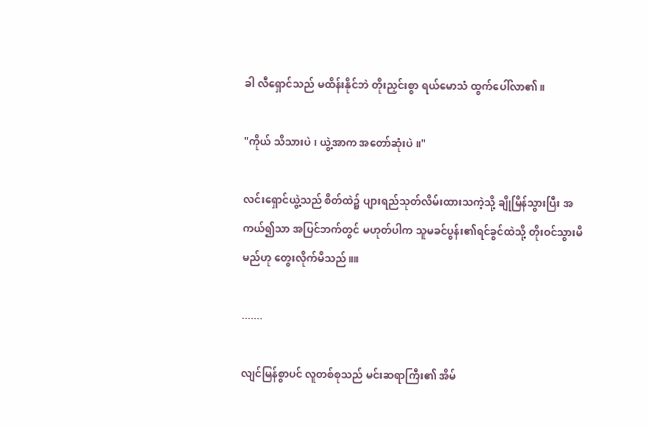ခါ လီရှောင်သည် မထိန်းနိုင်ဘဲ တိုးညှင်းစွာ ရယ်မောသံ ထွက်ပေါ်လာ၏။

"ကိုယ် သိသားပဲ၊ ယွဲ့အာက အတော်ဆုံးပဲ။"

လင်းရှောင်ယွဲ့သည် စိတ်ထဲ၌ ပျားရည်သုတ်လိမ်းထားသကဲ့သို့ ချိုမြိန်သွားပြီး အကယ်၍သာ အပြင်ဘက်တွင် မဟုတ်ပါက သူမခင်ပွန်း၏ရင်ခွင်ထဲသို့ တိုးဝင်သွားမိမည်ဟု တွေးလိုက်မိသည်။။

.......

လျင်မြန်စွာပင် လူတစ်စုသည် မင်းဆရာကြီး၏ အိမ်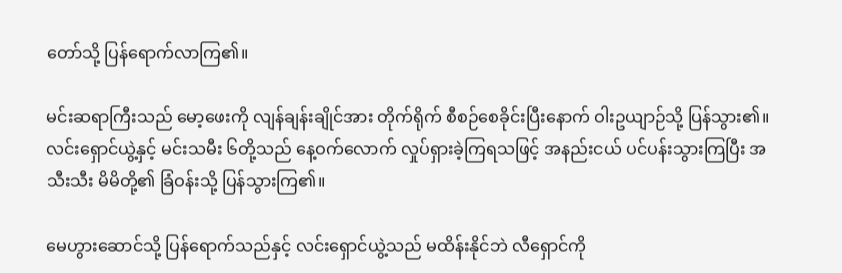တော်သို့ ပြန်ရောက်လာကြ၏။

မင်းဆရာကြီးသည် မော့ဖေးကို လျန်ချန်းချိုင်အား တိုက်ရိုက် စီစဉ်စေခိုင်းပြီးနောက် ဝါးဥယျာဉ်သို့ ပြန်သွား၏။ လင်းရှောင်ယွဲ့နှင့် မင်းသမီး ၆တို့သည် နေ့ဝက်လောက် လှုပ်ရှားခဲ့ကြရသဖြင့် အနည်းငယ် ပင်ပန်းသွားကြပြီး အသီးသီး မိမိတို့၏ ခြံဝန်းသို့ ပြန်သွားကြ၏။

မေဟွားဆောင်သို့ ပြန်ရောက်သည်နှင့် လင်းရှောင်ယွဲ့သည် မထိန်းနိုင်ဘဲ လီရှောင်ကို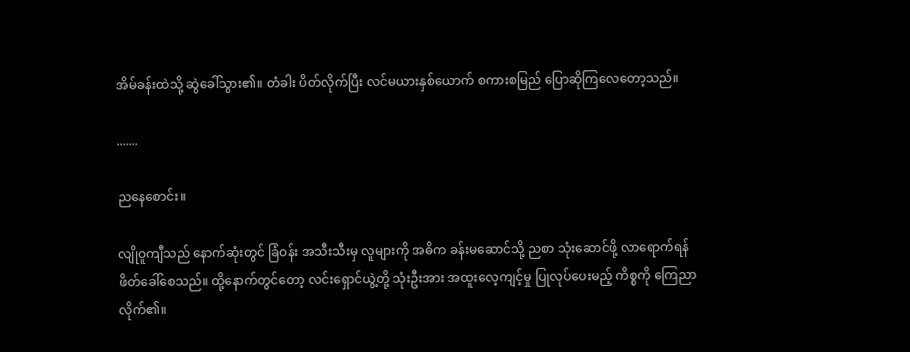အိမ်ခန်းထဲသို့ ဆွဲခေါ်သွား၏။ တံခါး ပိတ်လိုက်ပြီး လင်မယားနှစ်ယောက် စကားစမြည် ပြောဆိုကြလေတော့သည်။

.......

ညနေစောင်း။

လျိုဝူကျီသည် နောက်ဆုံးတွင် ခြံဝန်း အသီးသီးမှ လူများကို အဓိက ခန်းမဆောင်သို့ ညစာ သုံးဆောင်ဖို့ လာရောက်ရန် ဖိတ်ခေါ်စေသည်။ ထို့နောက်တွင်တော့ လင်းရှောင်ယွဲ့တို့ သုံးဦးအား အထူးလေ့ကျင့်မှု ပြုလုပ်ပေးမည့် ကိစ္စကို ကြေညာလိုက်၏။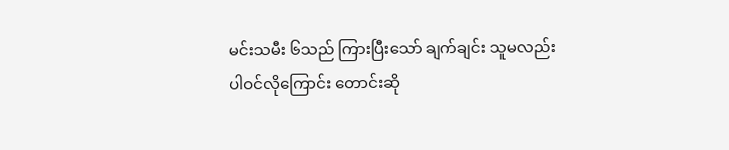မင်းသမီး ၆သည် ကြားပြီးသော် ချက်ချင်း သူမလည်း ပါဝင်လိုကြောင်း တောင်းဆို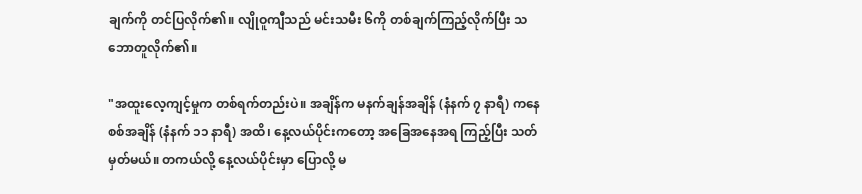ချက်ကို တင်ပြလိုက်၏။ လျိုဝူကျီသည် မင်းသမီး ၆ကို တစ်ချက်ကြည့်လိုက်ပြီး သဘောတူလိုက်၏။

"အထူးလေ့ကျင့်မှုက တစ်ရက်တည်းပဲ။ အချိန်က မနက်ချန်အချိန် (နံနက် ၇ နာရီ) ကနေ စစ်အချိန် (နံနက် ၁၁ နာရီ) အထိ၊ နေ့လယ်ပိုင်းကတော့ အခြေအနေအရ ကြည့်ပြီး သတ်မှတ်မယ်။ တကယ်လို့ နေ့လယ်ပိုင်းမှာ ပြောလို့ မ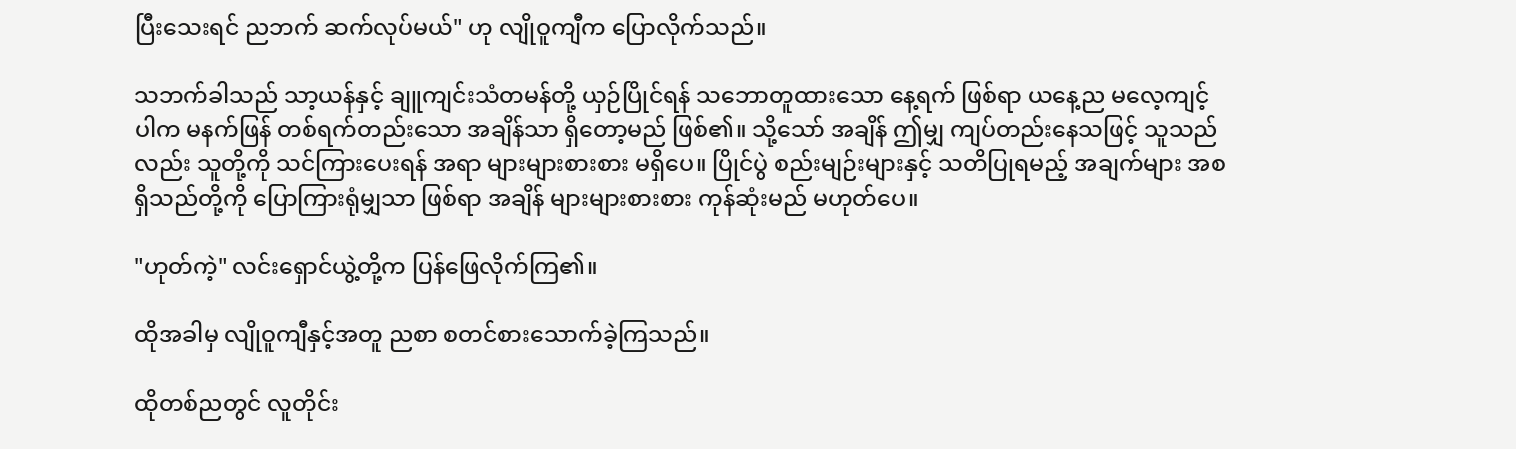ပြီးသေးရင် ညဘက် ဆက်လုပ်မယ်" ဟု လျိုဝူကျီက ပြောလိုက်သည်။

သဘက်ခါသည် သာ့ယန်နှင့် ချူကျင်းသံတမန်တို့ ယှဉ်ပြိုင်ရန် သဘောတူထားသော နေ့ရက် ဖြစ်ရာ ယနေ့ည မလေ့ကျင့်ပါက မနက်ဖြန် တစ်ရက်တည်းသော အချိန်သာ ရှိတော့မည် ဖြစ်၏။ သို့သော် အချိန် ဤမျှ ကျပ်တည်းနေသဖြင့် သူသည်လည်း သူတို့ကို သင်ကြားပေးရန် အရာ များများစားစား မရှိပေ။ ပြိုင်ပွဲ စည်းမျဉ်းများနှင့် သတိပြုရမည့် အချက်များ အစရှိသည်တို့ကို ပြောကြားရုံမျှသာ ဖြစ်ရာ အချိန် များများစားစား ကုန်ဆုံးမည် မဟုတ်ပေ။

"ဟုတ်ကဲ့" လင်းရှောင်ယွဲ့တို့က ပြန်ဖြေလိုက်ကြ၏။

ထိုအခါမှ လျိုဝူကျီနှင့်အတူ ညစာ စတင်စားသောက်ခဲ့ကြသည်။

ထိုတစ်ညတွင် လူတိုင်း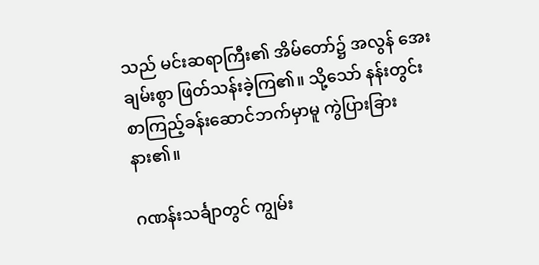သည် မင်းဆရာကြီး၏ အိမ်တော်၌ အလွန် အေးချမ်းစွာ ဖြတ်သန်းခဲ့ကြ၏။ သို့သော် နန်းတွင်း စာကြည့်ခန်းဆောင်ဘက်မှာမူ ကွဲပြားခြားနား၏။

ဂဏန်းသင်္ချာတွင် ကျွမ်း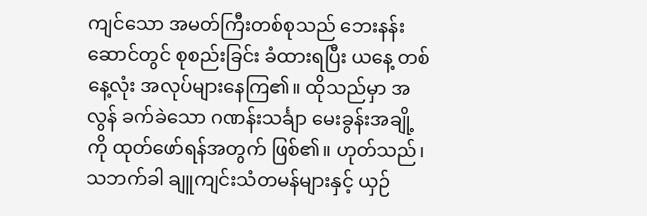ကျင်သော အမတ်ကြီးတစ်စုသည် ဘေးနန်းဆောင်တွင် စုစည်းခြင်း ခံထားရပြီး ယနေ့ တစ်နေ့လုံး အလုပ်များနေကြ၏။ ထိုသည်မှာ အလွန် ခက်ခဲသော ဂဏန်းသင်္ချာ မေးခွန်းအချို့ကို ထုတ်ဖော်ရန်အတွက် ဖြစ်၏။ ဟုတ်သည်၊ သဘက်ခါ ချူကျင်းသံတမန်များနှင့် ယှဉ်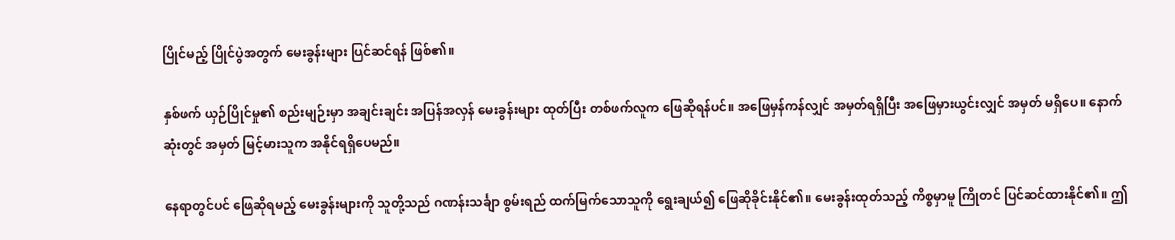ပြိုင်မည့် ပြိုင်ပွဲအတွက် မေးခွန်းများ ပြင်ဆင်ရန် ဖြစ်၏။

နှစ်ဖက် ယှဉ်ပြိုင်မှု၏ စည်းမျဉ်းမှာ အချင်းချင်း အပြန်အလှန် မေးခွန်းများ ထုတ်ပြီး တစ်ဖက်လူက ဖြေဆိုရန်ပင်။ အဖြေမှန်ကန်လျှင် အမှတ်ရရှိပြီး အဖြေမှားယွင်းလျှင် အမှတ် မရှိပေ။ နောက်ဆုံးတွင် အမှတ် မြင့်မားသူက အနိုင်ရရှိပေမည်။

နေရာတွင်ပင် ဖြေဆိုရမည့် မေးခွန်းများကို သူတို့သည် ဂဏန်းသင်္ချာ စွမ်းရည် ထက်မြက်သောသူကို ရွေးချယ်၍ ဖြေဆိုခိုင်းနိုင်၏။ မေးခွန်းထုတ်သည့် ကိစ္စမှာမူ ကြိုတင် ပြင်ဆင်ထားနိုင်၏။ ဤ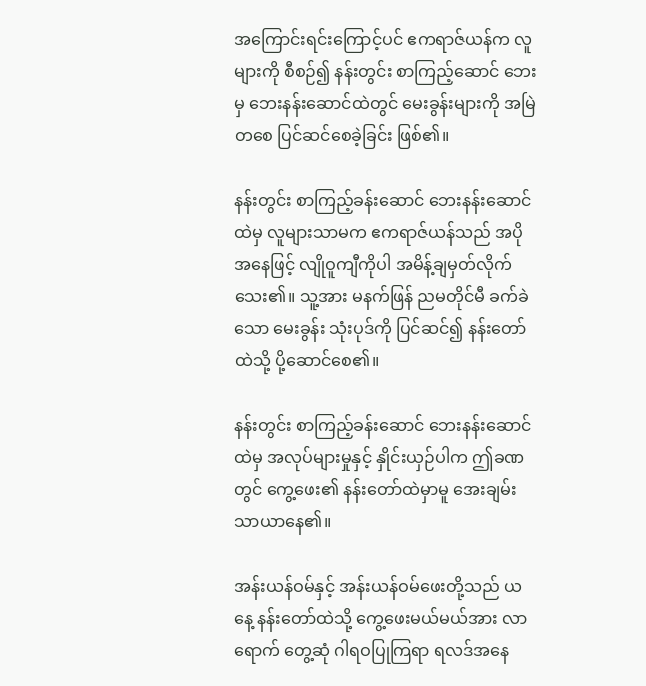အကြောင်းရင်းကြောင့်ပင် ဧကရာဇ်ယန်က လူများကို စီစဉ်၍ နန်းတွင်း စာကြည့်ဆောင် ဘေးမှ ဘေးနန်းဆောင်ထဲတွင် မေးခွန်းများကို အမြဲတစေ ပြင်ဆင်စေခဲ့ခြင်း ဖြစ်၏။

နန်းတွင်း စာကြည့်ခန်းဆောင် ဘေးနန်းဆောင်ထဲမှ လူများသာမက ဧကရာဇ်ယန်သည် အပိုအနေဖြင့် လျိုဝူကျီကိုပါ အမိန့်ချမှတ်လိုက်သေး၏။ သူ့အား မနက်ဖြန် ညမတိုင်မီ ခက်ခဲသော မေးခွန်း သုံးပုဒ်ကို ပြင်ဆင်၍ နန်းတော်ထဲသို့ ပို့ဆောင်စေ၏။

နန်းတွင်း စာကြည့်ခန်းဆောင် ဘေးနန်းဆောင်ထဲမှ အလုပ်များမှုနှင့် နှိုင်းယှဉ်ပါက ဤခဏတွင် ကွေ့ဖေး၏ နန်းတော်ထဲမှာမူ အေးချမ်း သာယာနေ၏။

အန်းယန်ဝမ်နှင့် အန်းယန်ဝမ်ဖေးတို့သည် ယနေ့ နန်းတော်ထဲသို့ ကွေ့ဖေးမယ်မယ်အား လာရောက် တွေ့ဆုံ ဂါရဝပြုကြရာ ရလဒ်အနေ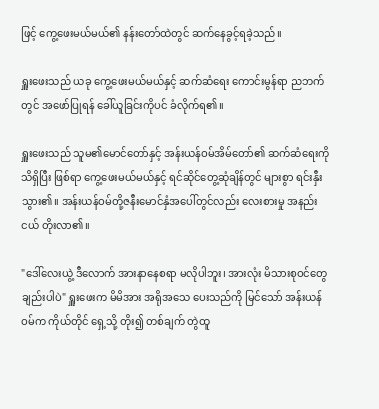ဖြင့် ကွေ့ဖေးမယ်မယ်၏ နန်းတော်ထဲတွင် ဆက်နေခွင့်ရခဲ့သည်။

ရှူးဖေးသည် ယခု ကွေ့ဖေးမယ်မယ်နှင့် ဆက်ဆံရေး ကောင်းမွန်ရာ ညဘက်တွင် အဖော်ပြုရန် ခေါ်ယူခြင်းကိုပင် ခံလိုက်ရ၏။

ရှူးဖေးသည် သူမ၏မောင်တော်နှင့် အန်းယန်ဝမ်အိမ်တော်၏ ဆက်ဆံရေးကို သိရှိပြီး ဖြစ်ရာ ကွေ့ဖေးမယ်မယ်နှင့် ရင်ဆိုင်တွေ့ဆုံချိန်တွင် များစွာ ရင်းနှီးသွား၏။ အန်းယန်ဝမ်တို့ဇနီးမောင်နှံအပေါ်တွင်လည်း လေးစားမှု အနည်းငယ် တိုးလာ၏။

"ဒေါ်လေးယွဲ့ ဒီလောက် အားနာနေစရာ မလိုပါဘူး၊ အားလုံး မိသားစုဝင်တွေချည်းပါပဲ" ရှူးဖေးက မိမိအား အရိုအသေ ပေးသည်ကို မြင်သော် အန်းယန်ဝမ်က ကိုယ်တိုင် ရှေ့သို့ တိုး၍ တစ်ချက် တွဲထူ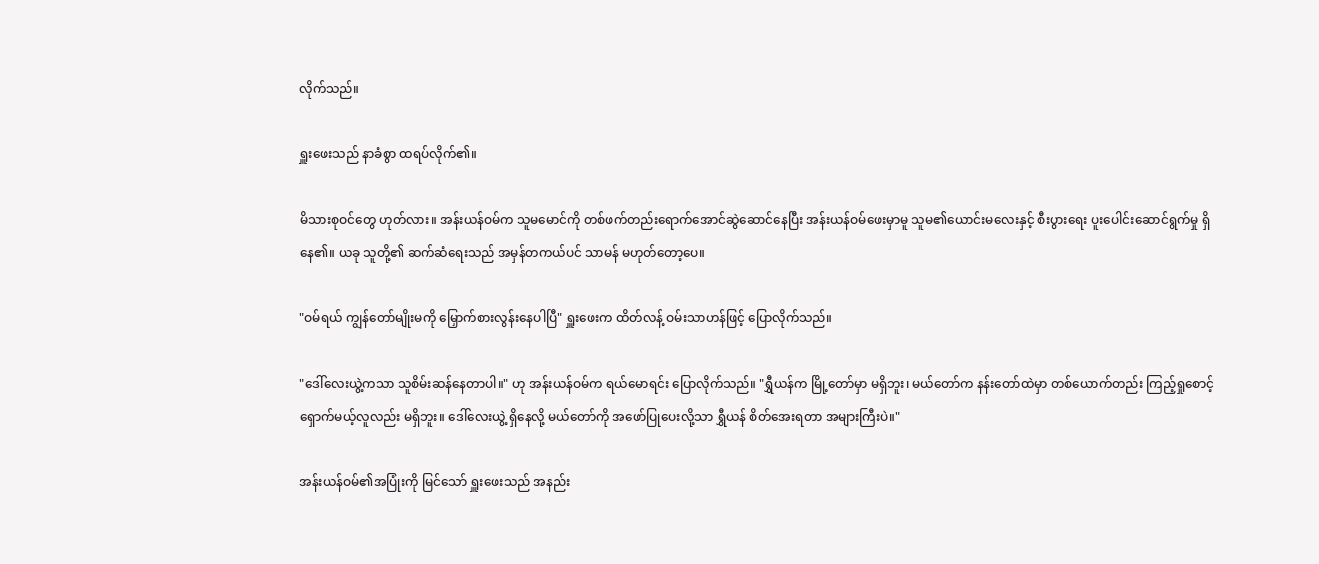လိုက်သည်။

ရှူးဖေးသည် နာခံစွာ ထရပ်လိုက်၏။

မိသားစုဝင်တွေ ဟုတ်လား။ အန်းယန်ဝမ်က သူမမောင်ကို တစ်ဖက်တည်းရောက်အောင်ဆွဲဆောင်နေပြီး အန်းယန်ဝမ်ဖေးမှာမူ သူမ၏ယောင်းမလေးနှင့် စီးပွားရေး ပူးပေါင်းဆောင်ရွက်မှု ရှိနေ၏။ ယခု သူတို့၏ ဆက်ဆံရေးသည် အမှန်တကယ်ပင် သာမန် မဟုတ်တော့ပေ။

"ဝမ်ရယ် ကျွန်တော်မျိုးမကို မြှောက်စားလွန်းနေပါပြီ" ရှူးဖေးက ထိတ်လန့် ဝမ်းသာဟန်ဖြင့် ပြောလိုက်သည်။

"ဒေါ်လေးယွဲ့ကသာ သူစိမ်းဆန်နေတာပါ။" ဟု အန်းယန်ဝမ်က ရယ်မောရင်း ပြောလိုက်သည်။ "ရွှီယန်က မြို့တော်မှာ မရှိဘူး၊ မယ်တော်က နန်းတော်ထဲမှာ တစ်ယောက်တည်း ကြည့်ရှုစောင့်ရှောက်မယ့်လူလည်း မရှိဘူး။ ဒေါ်လေးယွဲ့ ရှိနေလို့ မယ်တော်ကို အဖော်ပြုပေးလို့သာ ရွှီယန် စိတ်အေးရတာ အများကြီးပဲ။"

အန်းယန်ဝမ်၏အပြုံးကို မြင်သော် ရှူးဖေးသည် အနည်း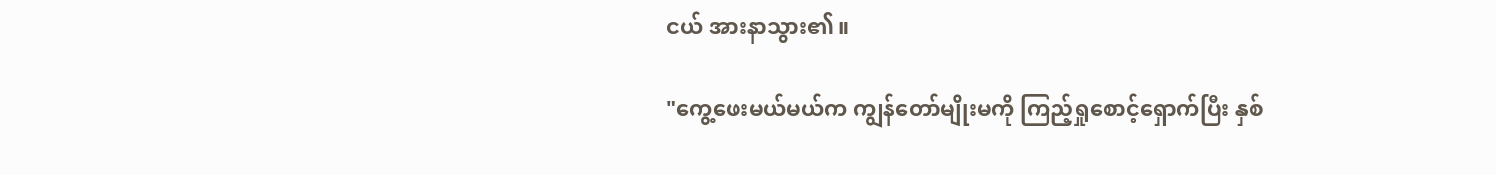ငယ် အားနာသွား၏။

"ကွေ့ဖေးမယ်မယ်က ကျွန်တော်မျိုးမကို ကြည့်ရှုစောင့်ရှောက်ပြီး နှစ်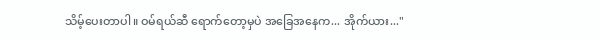သိမ့်ပေးတာပါ။ ဝမ်ရယ်ဆီ ရောက်တော့မှပဲ အခြေအနေက... အိုက်ယား..."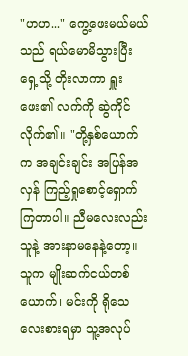"ဟဟ..." ကွေ့ဖေးမယ်မယ်သည် ရယ်မောမိသွားပြီး ရှေ့သို့ တိုးလာကာ ရှူးဖေး၏ လက်ကို ဆွဲကိုင်လိုက်၏။ "တို့နှစ်ယောက်က အချင်းချင်း အပြန်အလှန် ကြည့်ရှုစောင့်ရှောက်ကြတာပါ။ ညီမလေးလည်း သူနဲ့ အားနာမနေနဲ့တော့။ သူက မျိုးဆက်ငယ်တစ်ယောက်၊ မင်းကို ရိုသေလေးစားရမှာ သူ့အလုပ်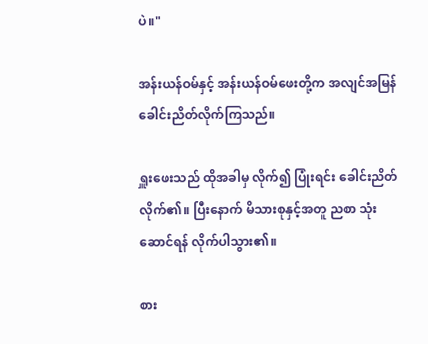ပဲ။"

အန်းယန်ဝမ်နှင့် အန်းယန်ဝမ်ဖေးတို့က အလျင်အမြန် ခေါင်းညိတ်လိုက်ကြသည်။

ရှူးဖေးသည် ထိုအခါမှ လိုက်၍ ပြုံးရင်း ခေါင်းညိတ်လိုက်၏။ ပြီးနောက် မိသားစုနှင့်အတူ ညစာ သုံးဆောင်ရန် လိုက်ပါသွား၏။

စား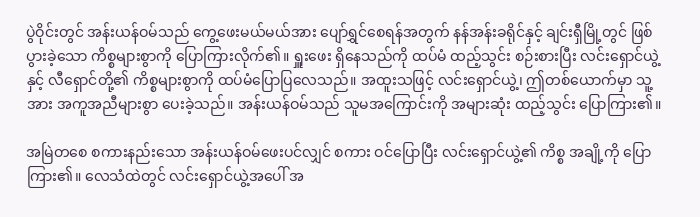ပွဲဝိုင်းတွင် အန်းယန်ဝမ်သည် ကွေ့ဖေးမယ်မယ်အား ပျော်ရွှင်စေရန်အတွက် နန်အန်းခရိုင်နှင့် ချင်းရှီမြို့တွင် ဖြစ်ပွားခဲ့သော ကိစ္စများစွာကို ပြောကြားလိုက်၏။ ရှူးဖေး ရှိနေသည်ကို ထပ်မံ ထည့်သွင်း စဉ်းစားပြီး လင်းရှောင်ယွဲ့နှင့် လီရှောင်တို့၏ ကိစ္စများစွာကို ထပ်မံပြောပြလေသည်။ အထူးသဖြင့် လင်းရှောင်ယွဲ့၊ ဤတစ်ယောက်မှာ သူ့အား အကူအညီများစွာ ပေးခဲ့သည်။ အန်းယန်ဝမ်သည် သူမအကြောင်းကို အများဆုံး ထည့်သွင်း ပြောကြား၏။

အမြဲတစေ စကားနည်းသော အန်းယန်ဝမ်ဖေးပင်လျှင် စကား ဝင်ပြောပြီး လင်းရှောင်ယွဲ့၏ ကိစ္စ အချို့ကို ပြောကြား၏။ လေသံထဲတွင် လင်းရှောင်ယွဲ့အပေါ် အ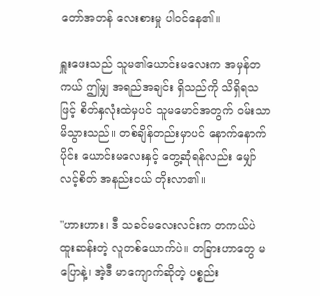တော်အတန် လေးစားမှု ပါဝင်နေ၏။

ရှူးဖေးသည် သူမ၏ယောင်းမလေးက အမှန်တကယ် ဤမျှ အရည်အချင်း ရှိသည်ကို သိရှိရသဖြင့် စိတ်နှလုံးထဲမှပင် သူမမောင်အတွက် ဝမ်းသာမိသွားသည်။ တစ်ချိန်တည်းမှာပင် နောက်နောက်ပိုင်း ယောင်းမလေးနှင့် တွေ့ဆုံရန်လည်း မျှော်လင့်စိတ် အနည်းငယ် တိုးလာ၏။

"ဟားဟား၊ ဒီ သခင်မလေးလင်းက တကယ်ပဲ ထူးဆန်းတဲ့ လူတစ်ယောက်ပဲ။ တခြားဟာတွေ မပြောနဲ့၊ အဲ့ဒီ မာကျောက်ဆိုတဲ့ ပစ္စည်း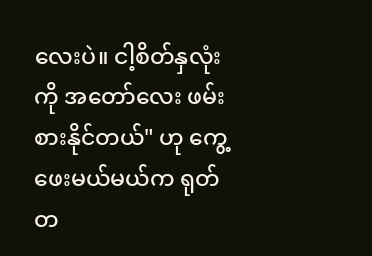လေးပဲ။ ငါ့စိတ်နှလုံးကို အတော်လေး ဖမ်းစားနိုင်တယ်" ဟု ကွေ့ဖေးမယ်မယ်က ရုတ်တ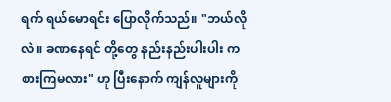ရက် ရယ်မောရင်း ပြောလိုက်သည်။ "ဘယ်လိုလဲ။ ခဏနေရင် တို့တွေ နည်းနည်းပါးပါး ကစားကြမလား" ဟု ပြီးနောက် ကျန်လူများကို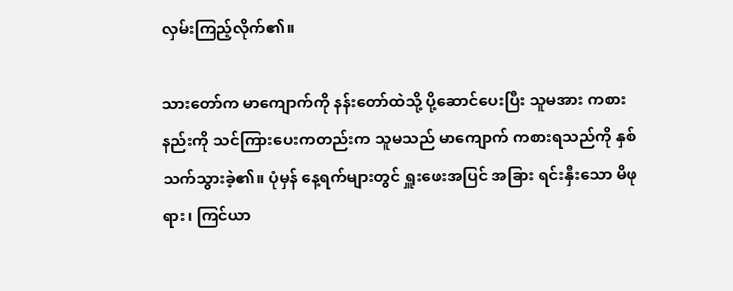လှမ်းကြည့်လိုက်၏။

သားတော်က မာကျောက်ကို နန်းတော်ထဲသို့ ပို့ဆောင်ပေးပြီး သူမအား ကစားနည်းကို သင်ကြားပေးကတည်းက သူမသည် မာကျောက် ကစားရသည်ကို နှစ်သက်သွားခဲ့၏။ ပုံမှန် နေ့ရက်များတွင် ရှူးဖေးအပြင် အခြား ရင်းနှီးသော မိဖုရား၊ ကြင်ယာ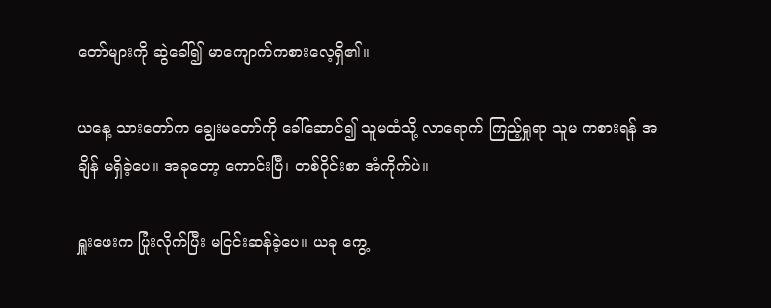တော်များကို ဆွဲခေါ်၍ မာကျောက်ကစားလေ့ရှိ၏။

ယနေ့ သားတော်က ချွေးမတော်ကို ခေါ်ဆောင်၍ သူမထံသို့ လာရောက် ကြည့်ရှုရာ သူမ ကစားရန် အချိန် မရှိခဲ့ပေ။ အခုတော့ ကောင်းပြီ၊ တစ်ဝိုင်းစာ အံကိုက်ပဲ။

ရှူးဖေးက ပြုံးလိုက်ပြီး မငြင်းဆန်ခဲ့ပေ။ ယခု ကွေ့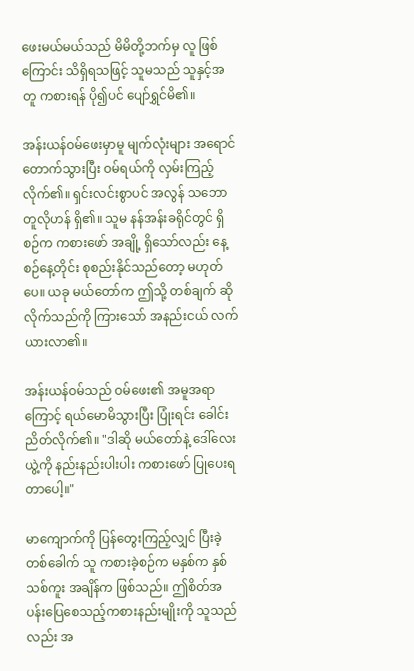ဖေးမယ်မယ်သည် မိမိတို့ဘက်မှ လူ ဖြစ်ကြောင်း သိရှိရသဖြင့် သူမသည် သူနှင့်အတူ ကစားရန် ပို၍ပင် ပျော်ရွှင်မိ၏။

အန်းယန်ဝမ်ဖေးမှာမူ မျက်လုံးများ အရောင်တောက်သွားပြီး ဝမ်ရယ်ကို လှမ်းကြည့်လိုက်၏။ ရှင်းလင်းစွာပင် အလွန် သဘောတူလိုဟန် ရှိ၏။ သူမ နန်အန်းခရိုင်တွင် ရှိစဉ်က ကစားဖော် အချို့ ရှိသော်လည်း နေ့စဉ်နေ့တိုင်း စုစည်းနိုင်သည်တော့ မဟုတ်ပေ။ ယခု မယ်တော်က ဤသို့ တစ်ချက် ဆိုလိုက်သည်ကို ကြားသော် အနည်းငယ် လက်ယားလာ၏။

အန်းယန်ဝမ်သည် ဝမ်ဖေး၏ အမူအရာကြောင့် ရယ်မောမိသွားပြီး ပြုံးရင်း ခေါင်းညိတ်လိုက်၏။ "ဒါဆို မယ်တော်နဲ့ ဒေါ်လေးယွဲ့ကို နည်းနည်းပါးပါး ကစားဖော် ပြုပေးရတာပေါ့။"

မာကျောက်ကို ပြန်တွေးကြည့်လျှင် ပြီးခဲ့တစ်ခေါက် သူ ကစားခဲ့စဉ်က မနှစ်က နှစ်သစ်ကူး အချိန်က ဖြစ်သည်။ ဤစိတ်အပန်းပြေစေသည့်ကစားနည်းမျိုးကို သူသည်လည်း အ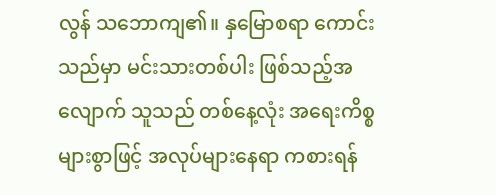လွန် သဘောကျ၏။ နှမြောစရာ ကောင်းသည်မှာ မင်းသားတစ်ပါး ဖြစ်သည့်အလျောက် သူသည် တစ်နေ့လုံး အရေးကိစ္စများစွာဖြင့် အလုပ်များနေရာ ကစားရန်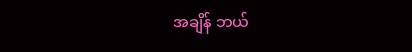အချိန် ဘယ်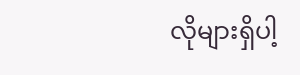လိုများရှိပါ့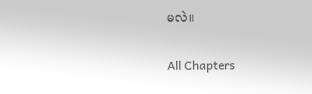မလဲ။

All Chapters